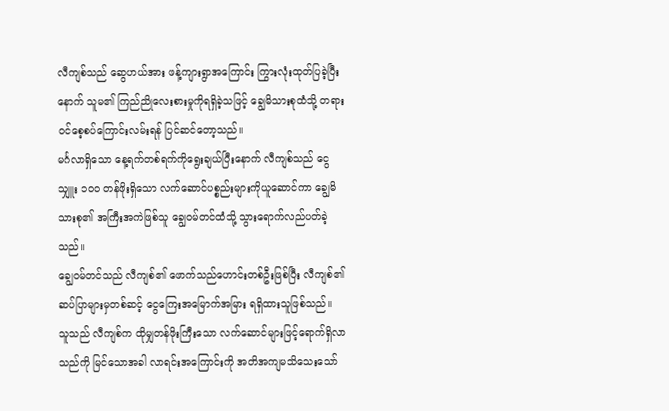လီကျစ်သည် ဆွေဟယ်အား ဖန့်ကျားရွာအကြောင်း ကြွားလုံးထုတ်ပြခဲ့ပြီးနောက် သူမ၏ ကြည်ညိုလေးစားမှုကိုရရှိခဲ့သဖြင့် ချွေမိသားစုထံသို့ တရားဝင်စေ့စပ်ကြောင်းလမ်းရန် ပြင်ဆင်တော့သည်။
မင်္ဂလာရှိသော နေ့ရက်တစ်ရက်ကိုရွေးချယ်ပြီးနောက် လီကျစ်သည် ငွေသျှူး ၁၀၀ တန်ဖိုးရှိသော လက်ဆောင်ပစ္စည်းများကိုယူဆောင်ကာ ချွေမိသားစု၏ အကြီးအကဲဖြစ်သူ ချွေဝမ်တင်ထံသို့ သွားရောက်လည်ပတ်ခဲ့သည်။
ချွေဝမ်တင်သည် လီကျစ်၏ ဖောက်သည်ဟောင်းတစ်ဦးဖြစ်ပြီး လီကျစ်၏ ဆပ်ပြာများမှတစ်ဆင့် ငွေကြေးအမြောက်အမြား ရရှိထားသူဖြစ်သည်။
သူသည် လီကျစ်က ထိုမျှတန်ဖိုးကြီးသော လက်ဆောင်များဖြင့်ရောက်ရှိလာသည်ကို မြင်သောအခါ လာရင်းအကြောင်းကို အတိအကျမသိသေးသော်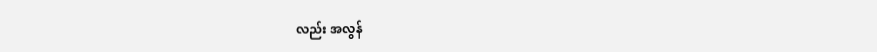လည်း အလွန်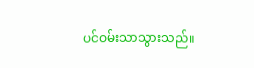ပင်ဝမ်းသာသွားသည်။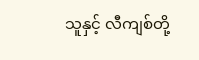သူနှင့် လီကျစ်တို့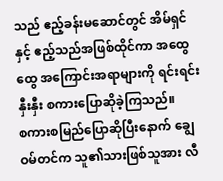သည် ဧည့်ခန်းမဆောင်တွင် အိမ်ရှင်နှင့် ဧည့်သည်အဖြစ်ထိုင်ကာ အထွေထွေ အကြောင်းအရာများကို ရင်းရင်းနှီးနှီး စကားပြောဆိုခဲ့ကြသည်။
စကားစမြည်ပြောဆိုပြီးနောက် ချွေဝမ်တင်က သူ၏သားဖြစ်သူအား လီ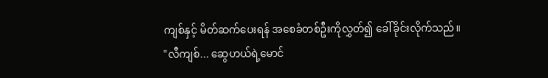ကျစ်နှင့် မိတ်ဆက်ပေးရန် အစေခံတစ်ဦးကိုလွှတ်၍ ခေါ်ခိုင်းလိုက်သည်။
"လီကျစ်... ဆွေဟယ်ရဲ့မောင်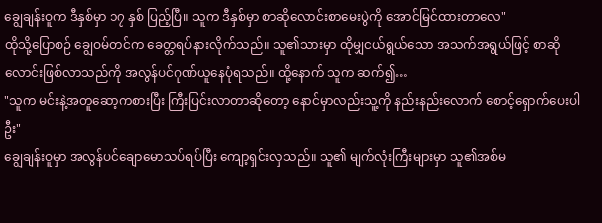ချွေချန်းဝူက ဒီနှစ်မှာ ၁၇ နှစ် ပြည့်ပြီ။ သူက ဒီနှစ်မှာ စာဆိုလောင်းစာမေးပွဲကို အောင်မြင်ထားတာလေ"
ထိုသို့ပြောစဉ် ချွေဝမ်တင်က ခေတ္တရပ်နားလိုက်သည်။ သူ၏သားမှာ ထိုမျှငယ်ရွယ်သော အသက်အရွယ်ဖြင့် စာဆိုလောင်းဖြစ်လာသည်ကို အလွန်ပင်ဂုဏ်ယူနေပုံရသည်။ ထို့နောက် သူက ဆက်၍…
"သူက မင်းနဲ့အတူဆော့ကစားပြီး ကြီးပြင်းလာတာဆိုတော့ နောင်မှာလည်းသူ့ကို နည်းနည်းလောက် စောင့်ရှောက်ပေးပါဦး"
ချွေချန်းဝူမှာ အလွန်ပင်ချောမောသပ်ရပ်ပြီး ကျော့ရှင်းလှသည်။ သူ၏ မျက်လုံးကြီးများမှာ သူ၏အစ်မ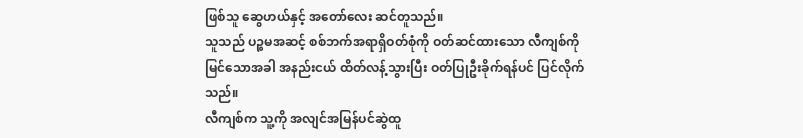ဖြစ်သူ ဆွေဟယ်နှင့် အတော်လေး ဆင်တူသည်။
သူသည် ပဉ္စမအဆင့် စစ်ဘက်အရာရှိဝတ်စုံကို ဝတ်ဆင်ထားသော လီကျစ်ကို မြင်သောအခါ အနည်းငယ် ထိတ်လန့်သွားပြီး ဝတ်ပြုဦးခိုက်ရန်ပင် ပြင်လိုက်သည်။
လီကျစ်က သူ့ကို အလျင်အမြန်ပင်ဆွဲထူ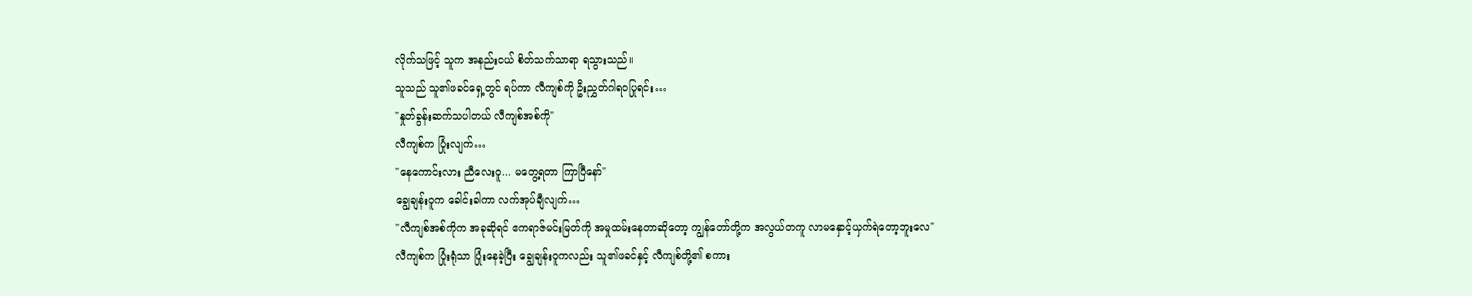လိုက်သဖြင့် သူက အနည်းငယ် စိတ်သက်သာရာ ရသွားသည်။
သူသည် သူ၏ဖခင်ရှေ့တွင် ရပ်ကာ လီကျစ်ကို ဦးညွှတ်ဂါရဝပြုရင်း…
"နှုတ်ခွန်းဆက်သပါတယ် လီကျစ်အစ်ကို"
လီကျစ်က ပြုံးလျက်…
"နေကောင်းလား ညီလေးဝူ... မတွေ့ရတာ ကြာပြီနော်"
ချွေချန်းဝူက ခေါင်းခါကာ လက်အုပ်ချီလျက်…
"လီကျစ်အစ်ကိုက အခုဆိုရင် ဧကရာဇ်မင်းမြတ်ကို အမှုထမ်းနေတာဆိုတော့ ကျွန်တော်တို့က အလွယ်တကူ လာမနှောင့်ယှက်ရဲတော့ဘူးလေ"
လီကျစ်က ပြုံးရုံသာ ပြုံးနေခဲ့ပြီး ချွေချန်းဝူကလည်း သူ၏ဖခင်နှင့် လီကျစ်တို့၏ စကား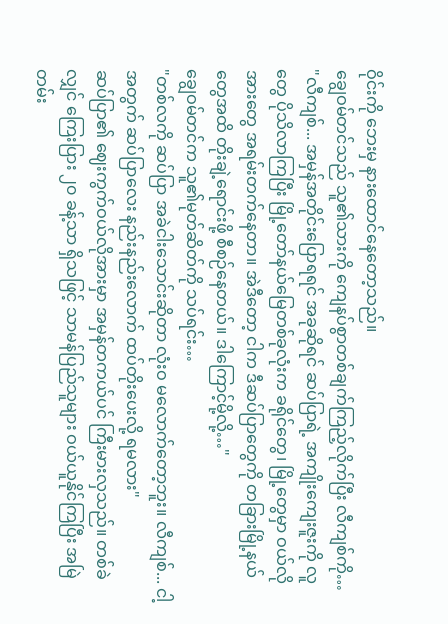ဝိုင်းကို ဘေးမှ နားထောင်နေတော့သည်။
ချွေဝမ်တင်သည် သူ၏သားကို ကျေနပ်စွာတစ်ချက်ကြည့်လိုက်ပြီး လီကျစ်ကို…
"လီကျစ်... အမှန်အတိုင်းပြောရရင် အခုဆိုရင် ဆပ်ပြာရဲ့ အကျိုးကျေးဇူးကို လူတွေ ပိုသိလာကြပြီး မြို့တော်နယ်မြေတစ်ခုလုံးက ခရိုင်တွေ၊ မြို့တွေမှာ ဝယ်လိုအားတွေ အရမ်းတက်နေတာ။ အဲဒီတော့ ငါက ဒီဆပ်ပြာတွေကို တခြားမြို့နယ်တွေအထိ တိုးချဲ့ရောင်းဖို့ စီစဉ်နေတယ်။ ဒါကြောင့်မို့လို့…"
ချွေဝမ်တင်က သူ၏မုတ်ဆိတ်ကို သပ်ရင်း…
"တစ်လကို ဆပ်ပြာ အခဲငါးသောင်းဆိုတာ လုံးဝ မလောက်တော့ဘူး။ လီကျစ်... ငါ့အတွက် ဆပ်ပြာလေး နည်းနည်းလောက် ထပ်တိုးပေးလို့ ရမလား"
ဆပ်ပြာ၏ ဈေးကွက်ဝယ်လိုအားမှာ အမှန်တကယ်ပင် ကြီးမားလှသည်။ တစ်ခဲလျှင် ကြေးပြား ၂၀ ခန့်သာ ရှိသဖြင့် သာမန်ပြည်သူများ ဝယ်ယူနိုင်ကြပြီး အမြဲတမ်း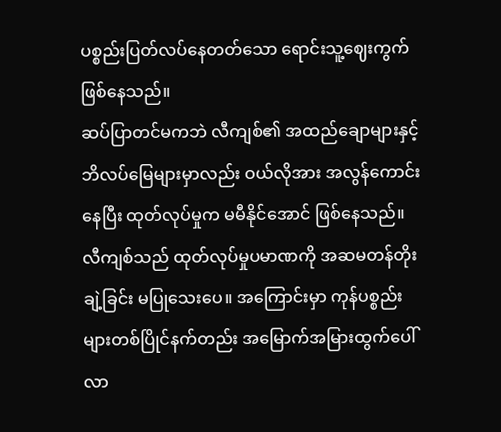ပစ္စည်းပြတ်လပ်နေတတ်သော ရောင်းသူ့ဈေးကွက် ဖြစ်နေသည်။
ဆပ်ပြာတင်မကဘဲ လီကျစ်၏ အထည်ချောများနှင့် ဘိလပ်မြေများမှာလည်း ဝယ်လိုအား အလွန်ကောင်းနေပြီး ထုတ်လုပ်မှုက မမီနိုင်အောင် ဖြစ်နေသည်။
လီကျစ်သည် ထုတ်လုပ်မှုပမာဏကို အဆမတန်တိုးချဲ့ခြင်း မပြုသေးပေ။ အကြောင်းမှာ ကုန်ပစ္စည်းများတစ်ပြိုင်နက်တည်း အမြောက်အမြားထွက်ပေါ်လာ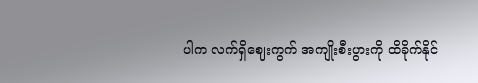ပါက လက်ရှိဈေးကွက် အကျိုးစီးပွားကို ထိခိုက်နိုင်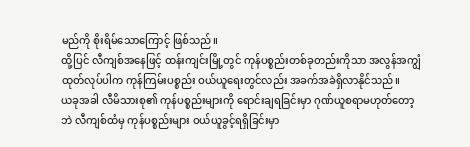မည်ကို စိုးရိမ်သောကြောင့် ဖြစ်သည်။
ထို့ပြင် လီကျစ်အနေဖြင့် ထန်းကျင်းမြို့တွင် ကုန်ပစ္စည်းတစ်ခုတည်းကိုသာ အလွန်အကျွံ ထုတ်လုပ်ပါက ကုန်ကြမ်းပစ္စည်း ဝယ်ယူရေးတွင်လည်း အခက်အခဲရှိလာနိုင်သည်။
ယခုအခါ လီမိသားစု၏ ကုန်ပစ္စည်းများကို ရောင်းချရခြင်းမှာ ဂုဏ်ယူစရာမဟုတ်တော့ဘဲ လီကျစ်ထံမှ ကုန်ပစ္စည်းများ ဝယ်ယူခွင့်ရရှိခြင်းမှာ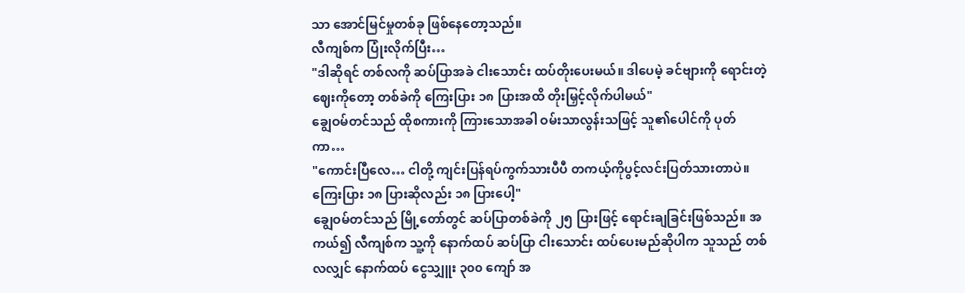သာ အောင်မြင်မှုတစ်ခု ဖြစ်နေတော့သည်။
လီကျစ်က ပြုံးလိုက်ပြီး…
"ဒါဆိုရင် တစ်လကို ဆပ်ပြာအခဲ ငါးသောင်း ထပ်တိုးပေးမယ်။ ဒါပေမဲ့ ခင်ဗျားကို ရောင်းတဲ့ဈေးကိုတော့ တစ်ခဲကို ကြေးပြား ၁၈ ပြားအထိ တိုးမြှင့်လိုက်ပါမယ်"
ချွေဝမ်တင်သည် ထိုစကားကို ကြားသောအခါ ဝမ်းသာလွန်းသဖြင့် သူ၏ပေါင်ကို ပုတ်ကာ…
"ကောင်းပြီလေ… ငါတို့ ကျင်းပြန်ရပ်ကွက်သားပီပီ တကယ့်ကိုပွင့်လင်းပြတ်သားတာပဲ။ ကြေးပြား ၁၈ ပြားဆိုလည်း ၁၈ ပြားပေါ့"
ချွေဝမ်တင်သည် မြို့တော်တွင် ဆပ်ပြာတစ်ခဲကို ၂၅ ပြားဖြင့် ရောင်းချခြင်းဖြစ်သည်။ အကယ်၍ လီကျစ်က သူ့ကို နောက်ထပ် ဆပ်ပြာ ငါးသောင်း ထပ်ပေးမည်ဆိုပါက သူသည် တစ်လလျှင် နောက်ထပ် ငွေသျှူး ၃၀၀ ကျော် အ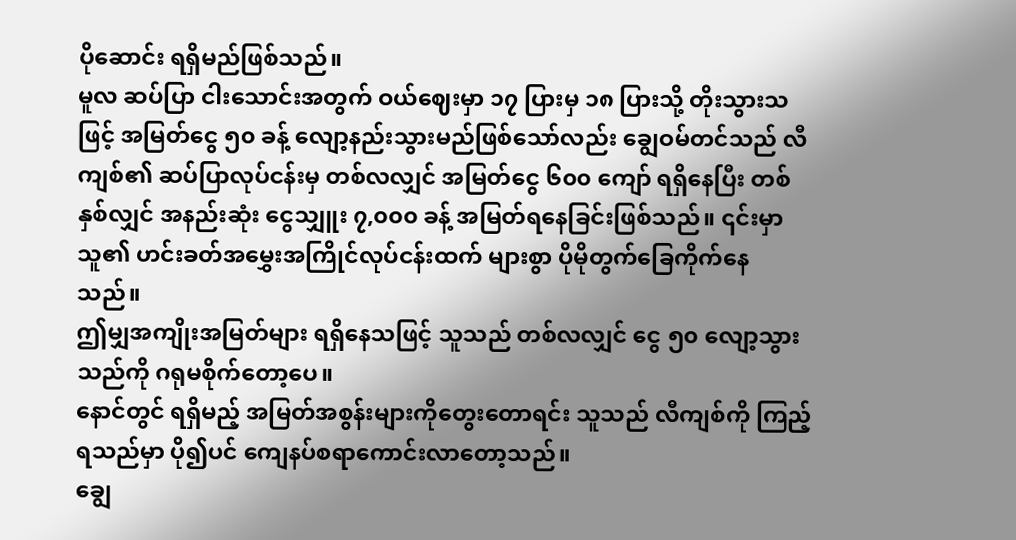ပိုဆောင်း ရရှိမည်ဖြစ်သည်။
မူလ ဆပ်ပြာ ငါးသောင်းအတွက် ဝယ်ဈေးမှာ ၁၇ ပြားမှ ၁၈ ပြားသို့ တိုးသွားသဖြင့် အမြတ်ငွေ ၅၀ ခန့် လျော့နည်းသွားမည်ဖြစ်သော်လည်း ချွေဝမ်တင်သည် လီကျစ်၏ ဆပ်ပြာလုပ်ငန်းမှ တစ်လလျှင် အမြတ်ငွေ ၆၀၀ ကျော် ရရှိနေပြီး တစ်နှစ်လျှင် အနည်းဆုံး ငွေသျှူး ၇,၀၀၀ ခန့် အမြတ်ရနေခြင်းဖြစ်သည်။ ၎င်းမှာ သူ၏ ဟင်းခတ်အမွှေးအကြိုင်လုပ်ငန်းထက် များစွာ ပိုမိုတွက်ခြေကိုက်နေသည်။
ဤမျှအကျိုးအမြတ်များ ရရှိနေသဖြင့် သူသည် တစ်လလျှင် ငွေ ၅၀ လျော့သွားသည်ကို ဂရုမစိုက်တော့ပေ။
နောင်တွင် ရရှိမည့် အမြတ်အစွန်းများကိုတွေးတောရင်း သူသည် လီကျစ်ကို ကြည့်ရသည်မှာ ပို၍ပင် ကျေနပ်စရာကောင်းလာတော့သည်။
ချွေ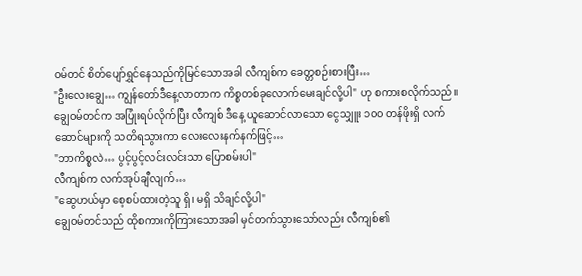ဝမ်တင် စိတ်ပျော်ရွှင်နေသည်ကိုမြင်သောအခါ လီကျစ်က ခေတ္တစဉ်းစားပြီး…
"ဦးလေးချွေ… ကျွန်တော်ဒီနေ့လာတာက ကိစ္စတစ်ခုလောက်မေးချင်လို့ပါ" ဟု စကားစလိုက်သည်။
ချွေဝမ်တင်က အပြုံးရပ်လိုက်ပြီး လီကျစ် ဒီနေ့ ယူဆောင်လာသော ငွေသျှူး ၁၀၀ တန်ဖိုးရှိ လက်ဆောင်များကို သတိရသွားကာ လေးလေးနက်နက်ဖြင့်…
"ဘာကိစ္စလဲ… ပွင့်ပွင့်လင်းလင်းသာ ပြောစမ်းပါ"
လီကျစ်က လက်အုပ်ချီလျက်…
"ဆွေဟယ်မှာ စေ့စပ်ထားတဲ့သူ ရှိ၊ မရှိ သိချင်လို့ပါ"
ချွေဝမ်တင်သည် ထိုစကားကိုကြားသောအခါ မှင်တက်သွားသော်လည်း လီကျစ်၏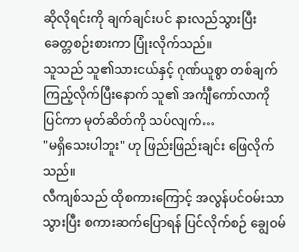ဆိုလိုရင်းကို ချက်ချင်းပင် နားလည်သွားပြီး ခေတ္တစဉ်းစားကာ ပြုံးလိုက်သည်။
သူသည် သူ၏သားငယ်နှင့် ဂုဏ်ယူစွာ တစ်ချက်ကြည့်လိုက်ပြီးနောက် သူ၏ အင်္ကျီကော်လာကို ပြင်ကာ မုတ်ဆိတ်ကို သပ်လျက်…
"မရှိသေးပါဘူး" ဟု ဖြည်းဖြည်းချင်း ဖြေလိုက်သည်။
လီကျစ်သည် ထိုစကားကြောင့် အလွန်ပင်ဝမ်းသာသွားပြီး စကားဆက်ပြောရန် ပြင်လိုက်စဉ် ချွေဝမ်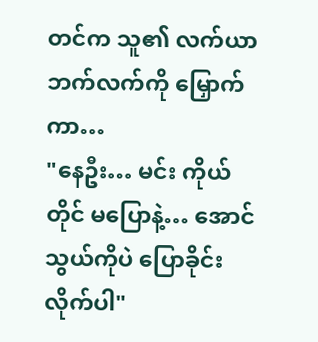တင်က သူ၏ လက်ယာဘက်လက်ကို မြှောက်ကာ…
"နေဦး… မင်း ကိုယ်တိုင် မပြောနဲ့… အောင်သွယ်ကိုပဲ ပြောခိုင်းလိုက်ပါ"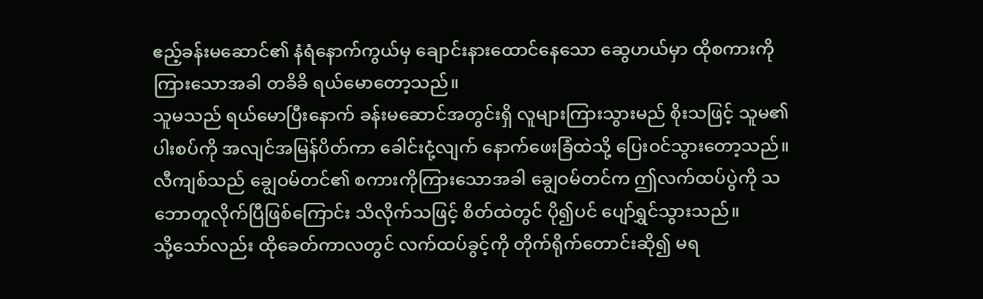ဧည့်ခန်းမဆောင်၏ နံရံနောက်ကွယ်မှ ချောင်းနားထောင်နေသော ဆွေဟယ်မှာ ထိုစကားကို ကြားသောအခါ တခိခိ ရယ်မောတော့သည်။
သူမသည် ရယ်မောပြီးနောက် ခန်းမဆောင်အတွင်းရှိ လူများကြားသွားမည် စိုးသဖြင့် သူမ၏ ပါးစပ်ကို အလျင်အမြန်ပိတ်ကာ ခေါင်းငုံ့လျက် နောက်ဖေးခြံထဲသို့ ပြေးဝင်သွားတော့သည်။
လီကျစ်သည် ချွေဝမ်တင်၏ စကားကိုကြားသောအခါ ချွေဝမ်တင်က ဤလက်ထပ်ပွဲကို သဘောတူလိုက်ပြီဖြစ်ကြောင်း သိလိုက်သဖြင့် စိတ်ထဲတွင် ပို၍ပင် ပျော်ရွှင်သွားသည်။
သို့သော်လည်း ထိုခေတ်ကာလတွင် လက်ထပ်ခွင့်ကို တိုက်ရိုက်တောင်းဆို၍ မရ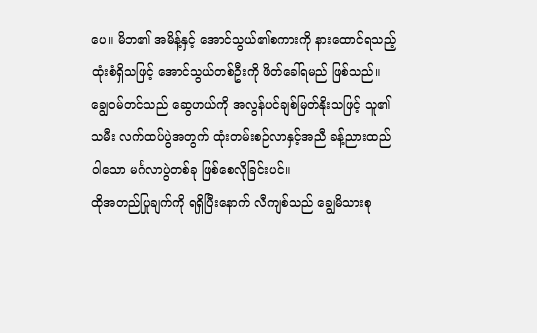ပေ။ မိဘ၏ အမိန့်နှင့် အောင်သွယ်၏စကားကို နားထောင်ရသည့်ထုံးစံရှိသဖြင့် အောင်သွယ်တစ်ဦးကို ဖိတ်ခေါ်ရမည် ဖြစ်သည်။
ချွေဝမ်တင်သည် ဆွေဟယ်ကို အလွန်ပင်ချစ်မြတ်နိုးသဖြင့် သူ၏သမီး လက်ထပ်ပွဲအတွက် ထုံးတမ်းစဉ်လာနှင့်အညီ ခန့်ညားထည်ဝါသော မင်္ဂလာပွဲတစ်ခု ဖြစ်စေလိုခြင်းပင်။
ထိုအတည်ပြုချက်ကို ရရှိပြီးနောက် လီကျစ်သည် ချွေမိသားစု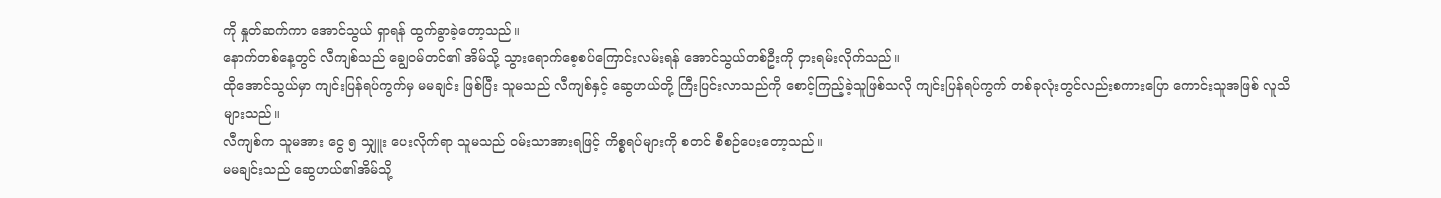ကို နှုတ်ဆက်ကာ အောင်သွယ် ရှာရန် ထွက်ခွာခဲ့တော့သည်။
နောက်တစ်နေ့တွင် လီကျစ်သည် ချွေဝမ်တင်၏ အိမ်သို့ သွားရောက်စေ့စပ်ကြောင်းလမ်းရန် အောင်သွယ်တစ်ဦးကို ငှားရမ်းလိုက်သည်။
ထိုအောင်သွယ်မှာ ကျင်းပြန်ရပ်ကွက်မှ မမချင်း ဖြစ်ပြီး သူမသည် လီကျစ်နှင့် ဆွေဟယ်တို့ ကြီးပြင်းလာသည်ကို စောင့်ကြည့်ခဲ့သူဖြစ်သလို ကျင်းပြန်ရပ်ကွက် တစ်ခုလုံးတွင်လည်းစကားပြော ကောင်းသူအဖြစ် လူသိများသည်။
လီကျစ်က သူမအား ငွေ ၅ သျှူး ပေးလိုက်ရာ သူမသည် ဝမ်းသာအားရဖြင့် ကိစ္စရပ်များကို စတင် စီစဉ်ပေးတော့သည်။
မမချင်းသည် ဆွေဟယ်၏အိမ်သို့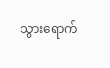သွားရောက်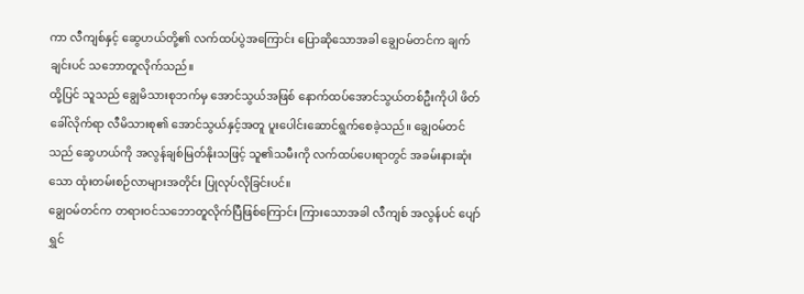ကာ လီကျစ်နှင့် ဆွေဟယ်တို့၏ လက်ထပ်ပွဲအကြောင်း ပြောဆိုသောအခါ ချွေဝမ်တင်က ချက်ချင်းပင် သဘောတူလိုက်သည်။
ထို့ပြင် သူသည် ချွေမိသားစုဘက်မှ အောင်သွယ်အဖြစ် နောက်ထပ်အောင်သွယ်တစ်ဦးကိုပါ ဖိတ်ခေါ်လိုက်ရာ လီမိသားစု၏ အောင်သွယ်နှင့်အတူ ပူးပေါင်းဆောင်ရွက်စေခဲ့သည်။ ချွေဝမ်တင်သည် ဆွေဟယ်ကို အလွန်ချစ်မြတ်နိုးသဖြင့် သူ၏သမီးကို လက်ထပ်ပေးရာတွင် အခမ်းနားဆုံးသော ထုံးတမ်းစဉ်လာများအတိုင်း ပြုလုပ်လိုခြင်းပင်။
ချွေဝမ်တင်က တရားဝင်သဘောတူလိုက်ပြီဖြစ်ကြောင်း ကြားသောအခါ လီကျစ် အလွန်ပင် ပျော်ရွှင်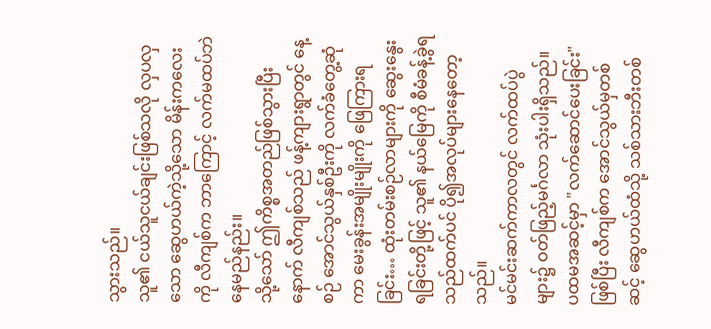သွားသည်။
သူ၏ ငယ်သူငယ်ချင်းဖြစ်သလို လှပလှသော ဆွေဟယ်ကဲ့သို့သော မိန်းကလေးကို လီကျစ်က ဘာကြောင့် လက်မထပ်ဘဲ နေမည်နည်း။
သို့သော် ဤကိစ္စအတည်ဖြစ်သွားပြီးနောက် လီကျစ်သည် ဖန့်ကျားရွာတွင် နေ့စဉ် အောင်သွယ်နှစ်ဦးကို လက်ခံတွေ့ဆုံကာ မေးခွန်းအမျိုးမျိုးကို ဖြေကြားရခြင်း… ထုံးတမ်းစဉ်လာများကို ဆွေးနွေးရခြင်းတို့ဖြင့် သူ၏ နယ်မြေကို စီမံခန့်ခွဲရသည်ထက်ပင် ပို၍အလုပ်များနေတော့သည်။
မင်မင်းဆက်ကာလတွင် လက်ထပ်ပွဲများ၌ ဝတ်ဖြည့်မင်္ဂလာ သုံးပါးရှိသည်။
ပထမအဆင့်မှာ "လက်ဆောင်ပေးခြင်း" ဖြစ်ပြီး လီကျစ်က အောင်သွယ်မှတစ်ဆင့် ဆွေဟယ်ထံသို့ သစ်သားဘီးတစ်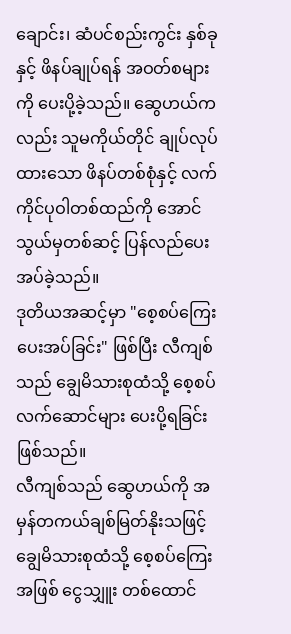ချောင်း၊ ဆံပင်စည်းကွင်း နှစ်ခုနှင့် ဖိနပ်ချုပ်ရန် အဝတ်စများကို ပေးပို့ခဲ့သည်။ ဆွေဟယ်ကလည်း သူမကိုယ်တိုင် ချုပ်လုပ်ထားသော ဖိနပ်တစ်စုံနှင့် လက်ကိုင်ပုဝါတစ်ထည်ကို အောင်သွယ်မှတစ်ဆင့် ပြန်လည်ပေးအပ်ခဲ့သည်။
ဒုတိယအဆင့်မှာ "စေ့စပ်ကြေး ပေးအပ်ခြင်း" ဖြစ်ပြီး လီကျစ်သည် ချွေမိသားစုထံသို့ စေ့စပ်လက်ဆောင်များ ပေးပို့ရခြင်းဖြစ်သည်။
လီကျစ်သည် ဆွေဟယ်ကို အမှန်တကယ်ချစ်မြတ်နိုးသဖြင့် ချွေမိသားစုထံသို့ စေ့စပ်ကြေးအဖြစ် ငွေသျှူး တစ်ထောင်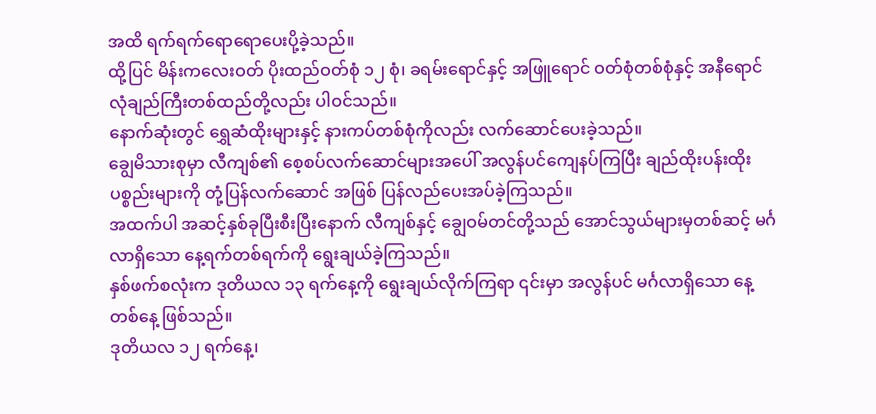အထိ ရက်ရက်ရောရောပေးပို့ခဲ့သည်။
ထို့ပြင် မိန်းကလေးဝတ် ပိုးထည်ဝတ်စုံ ၁၂ စုံ၊ ခရမ်းရောင်နှင့် အဖြူရောင် ဝတ်စုံတစ်စုံနှင့် အနီရောင် လုံချည်ကြီးတစ်ထည်တို့လည်း ပါဝင်သည်။
နောက်ဆုံးတွင် ရွှေဆံထိုးများနှင့် နားကပ်တစ်စုံကိုလည်း လက်ဆောင်ပေးခဲ့သည်။
ချွေမိသားစုမှာ လီကျစ်၏ စေ့စပ်လက်ဆောင်များအပေါ် အလွန်ပင်ကျေနပ်ကြပြီး ချည်ထိုးပန်းထိုး ပစ္စည်းများကို တုံ့ပြန်လက်ဆောင် အဖြစ် ပြန်လည်ပေးအပ်ခဲ့ကြသည်။
အထက်ပါ အဆင့်နှစ်ခုပြီးစီးပြီးနောက် လီကျစ်နှင့် ချွေဝမ်တင်တို့သည် အောင်သွယ်များမှတစ်ဆင့် မင်္ဂလာရှိသော နေ့ရက်တစ်ရက်ကို ရွေးချယ်ခဲ့ကြသည်။
နှစ်ဖက်စလုံးက ဒုတိယလ ၁၃ ရက်နေ့ကို ရွေးချယ်လိုက်ကြရာ ၎င်းမှာ အလွန်ပင် မင်္ဂလာရှိသော နေ့တစ်နေ့ ဖြစ်သည်။
ဒုတိယလ ၁၂ ရက်နေ့၊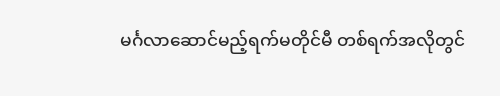မင်္ဂလာဆောင်မည့်ရက်မတိုင်မီ တစ်ရက်အလိုတွင်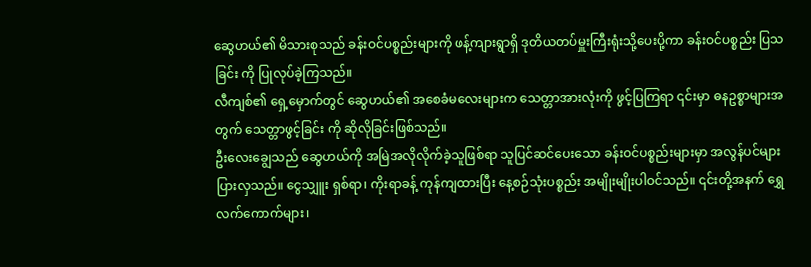ဆွေဟယ်၏ မိသားစုသည် ခန်းဝင်ပစ္စည်းများကို ဖန့်ကျားရွာရှိ ဒုတိယတပ်မှူးကြီးရုံးသို့ပေးပို့ကာ ခန်းဝင်ပစ္စည်း ပြသခြင်း ကို ပြုလုပ်ခဲ့ကြသည်။
လီကျစ်၏ ရှေ့မှောက်တွင် ဆွေဟယ်၏ အစေခံမလေးများက သေတ္တာအားလုံးကို ဖွင့်ပြကြရာ ၎င်းမှာ ဓနဥစ္စာများအတွက် သေတ္တာဖွင့်ခြင်း ကို ဆိုလိုခြင်းဖြစ်သည်။
ဦးလေးချွေသည် ဆွေဟယ်ကို အမြဲအလိုလိုက်ခဲ့သူဖြစ်ရာ သူပြင်ဆင်ပေးသော ခန်းဝင်ပစ္စည်းများမှာ အလွန်ပင်များပြားလှသည်။ ငွေသျှူး ရှစ်ရာ၊ ကိုးရာခန့် ကုန်ကျထားပြီး နေ့စဉ်သုံးပစ္စည်း အမျိုးမျိုးပါဝင်သည်။ ၎င်းတို့အနက် ရွှေလက်ကောက်များ၊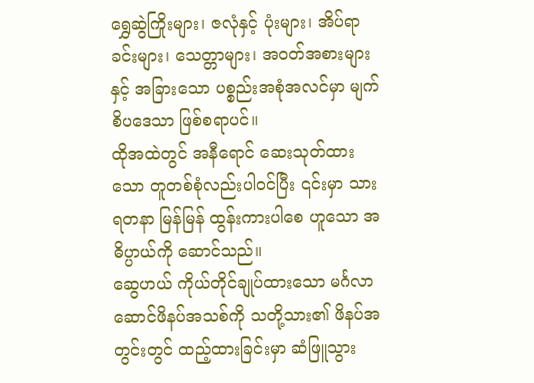ရွှေဆွဲကြိုးများ၊ ဇလုံနှင့် ပုံးများ၊ အိပ်ရာခင်းများ၊ သေတ္တာများ၊ အဝတ်အစားများနှင့် အခြားသော ပစ္စည်းအစုံအလင်မှာ မျက်စိပဒေသာ ဖြစ်စရာပင်။
ထိုအထဲတွင် အနီရောင် ဆေးသုတ်ထားသော တူတစ်စုံလည်းပါဝင်ပြီး ၎င်းမှာ သားရတနာ မြန်မြန် ထွန်းကားပါစေ ဟူသော အဓိပ္ပာယ်ကို ဆောင်သည်။
ဆွေဟယ် ကိုယ်တိုင်ချုပ်ထားသော မင်္ဂလာဆောင်ဖိနပ်အသစ်ကို သတို့သား၏ ဖိနပ်အတွင်းတွင် ထည့်ထားခြင်းမှာ ဆံဖြူသွား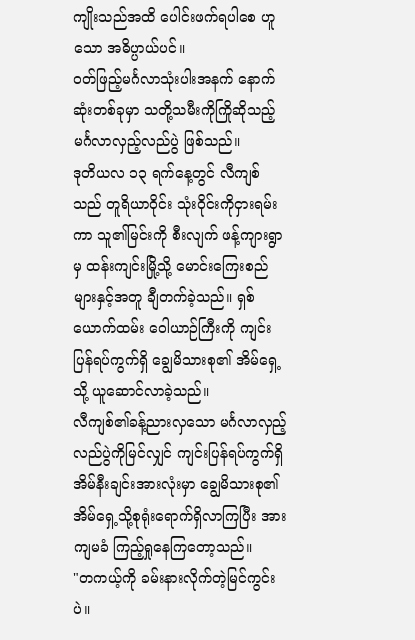ကျိုးသည်အထိ ပေါင်းဖက်ရပါစေ ဟူသော အဓိပ္ပာယ်ပင်။
ဝတ်ဖြည့်မင်္ဂလာသုံးပါးအနက် နောက်ဆုံးတစ်ခုမှာ သတို့သမီးကိုကြိုဆိုသည့် မင်္ဂလာလှည့်လည်ပွဲ ဖြစ်သည်။
ဒုတိယလ ၁၃ ရက်နေ့တွင် လီကျစ်သည် တူရိယာဝိုင်း သုံးဝိုင်းကိုငှားရမ်းကာ သူ၏မြင်းကို စီးလျက် ဖန့်ကျားရွာမှ ထန်းကျင်းမြို့သို့ မောင်းကြေးစည်များနှင့်အတူ ချီတက်ခဲ့သည်။ ရှစ်ယောက်ထမ်း ဝေါယာဉ်ကြီးကို ကျင်းပြန်ရပ်ကွက်ရှိ ချွေမိသားစု၏ အိမ်ရှေ့သို့ ယူဆောင်လာခဲ့သည်။
လီကျစ်၏ခန့်ညားလှသော မင်္ဂလာလှည့်လည်ပွဲကိုမြင်လျှင် ကျင်းပြန်ရပ်ကွက်ရှိ အိမ်နီးချင်းအားလုံးမှာ ချွေမိသားစု၏ အိမ်ရှေ့သို့စုရုံးရောက်ရှိလာကြပြီး အားကျမခံ ကြည့်ရှုနေကြတော့သည်။
"တကယ့်ကို ခမ်းနားလိုက်တဲ့မြင်ကွင်းပဲ။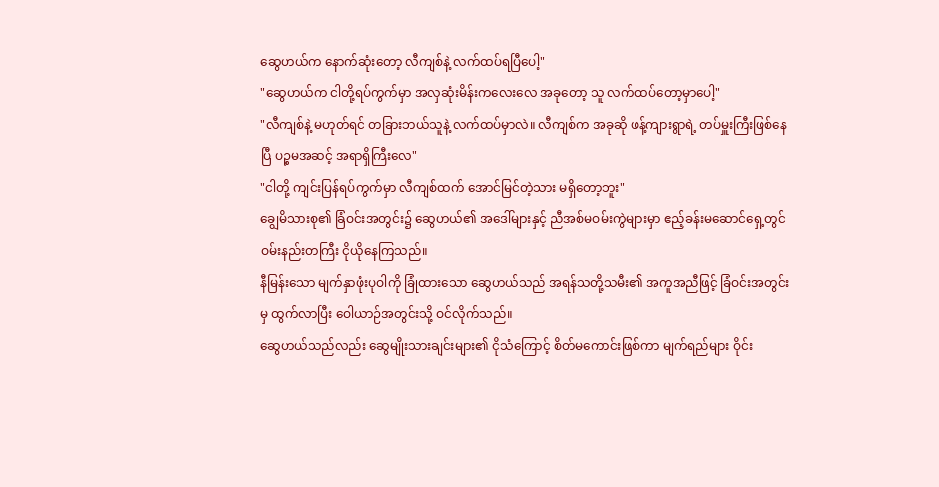ဆွေဟယ်က နောက်ဆုံးတော့ လီကျစ်နဲ့ လက်ထပ်ရပြီပေါ့"
"ဆွေဟယ်က ငါတို့ရပ်ကွက်မှာ အလှဆုံးမိန်းကလေးလေ အခုတော့ သူ လက်ထပ်တော့မှာပေါ့"
"လီကျစ်နဲ့ မဟုတ်ရင် တခြားဘယ်သူနဲ့ လက်ထပ်မှာလဲ။ လီကျစ်က အခုဆို ဖန့်ကျားရွာရဲ့ တပ်မှူးကြီးဖြစ်နေပြီ ပဉ္စမအဆင့် အရာရှိကြီးလေ"
"ငါတို့ ကျင်းပြန်ရပ်ကွက်မှာ လီကျစ်ထက် အောင်မြင်တဲ့သား မရှိတော့ဘူး"
ချွေမိသားစု၏ ခြံဝင်းအတွင်း၌ ဆွေဟယ်၏ အဒေါ်များနှင့် ညီအစ်မဝမ်းကွဲများမှာ ဧည့်ခန်းမဆောင်ရှေ့တွင် ဝမ်းနည်းတကြီး ငိုယိုနေကြသည်။
နီမြန်းသော မျက်နှာဖုံးပုဝါကို ခြုံထားသော ဆွေဟယ်သည် အရန်သတို့သမီး၏ အကူအညီဖြင့် ခြံဝင်းအတွင်းမှ ထွက်လာပြီး ဝေါယာဉ်အတွင်းသို့ ဝင်လိုက်သည်။
ဆွေဟယ်သည်လည်း ဆွေမျိုးသားချင်းများ၏ ငိုသံကြောင့် စိတ်မကောင်းဖြစ်ကာ မျက်ရည်များ ဝိုင်း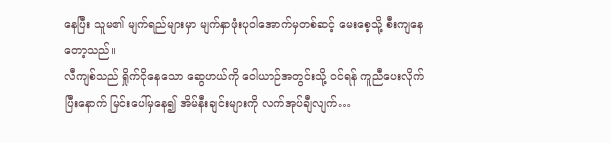နေပြီး သူမ၏ မျက်ရည်များမှာ မျက်နှာဖုံးပုဝါအောက်မှတစ်ဆင့် မေးစေ့သို့ စီးကျနေတော့သည်။
လီကျစ်သည် ရှိုက်ငိုနေသော ဆွေဟယ်ကို ဝေါယာဉ်အတွင်းသို့ ဝင်ရန် ကူညီပေးလိုက်ပြီးနောက် မြင်းပေါ်မှနေ၍ အိမ်နီးချင်းများကို လက်အုပ်ချီလျက်…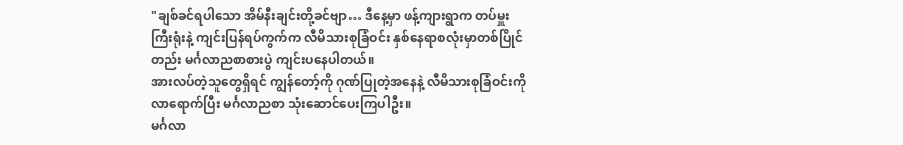"ချစ်ခင်ရပါသော အိမ်နီးချင်းတို့ခင်ဗျာ… ဒီနေ့မှာ ဖန့်ကျားရွာက တပ်မှူးကြီးရုံးနဲ့ ကျင်းပြန်ရပ်ကွက်က လီမိသားစုခြံဝင်း နှစ်နေရာစလုံးမှာတစ်ပြိုင်တည်း မင်္ဂလာညစာစားပွဲ ကျင်းပနေပါတယ်။
အားလပ်တဲ့သူတွေရှိရင် ကျွန်တော့်ကို ဂုဏ်ပြုတဲ့အနေနဲ့ လီမိသားစုခြံဝင်းကို လာရောက်ပြီး မင်္ဂလာညစာ သုံးဆောင်ပေးကြပါဦး။
မင်္ဂလာ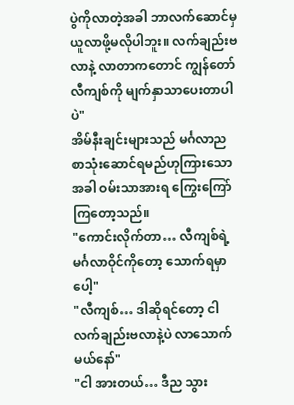ပွဲကိုလာတဲ့အခါ ဘာလက်ဆောင်မှ ယူလာဖို့မလိုပါဘူး။ လက်ချည်းဗလာနဲ့ လာတာကတောင် ကျွန်တော် လီကျစ်ကို မျက်နှာသာပေးတာပါပဲ"
အိမ်နီးချင်းများသည် မင်္ဂလာညစာသုံးဆောင်ရမည်ဟုကြားသောအခါ ဝမ်းသာအားရ ကြွေးကြော်ကြတော့သည်။
"ကောင်းလိုက်တာ… လီကျစ်ရဲ့ မင်္ဂလာဝိုင်ကိုတော့ သောက်ရမှာပေါ့"
"လီကျစ်… ဒါဆိုရင်တော့ ငါ လက်ချည်းဗလာနဲ့ပဲ လာသောက်မယ်နော်"
"ငါ အားတယ်… ဒီည သွား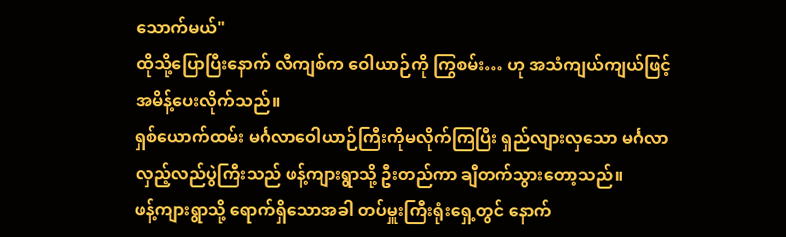သောက်မယ်"
ထိုသို့ပြောပြီးနောက် လီကျစ်က ဝေါယာဉ်ကို ကြွစမ်း… ဟု အသံကျယ်ကျယ်ဖြင့် အမိန့်ပေးလိုက်သည်။
ရှစ်ယောက်ထမ်း မင်္ဂလာဝေါယာဉ်ကြီးကိုမလိုက်ကြပြီး ရှည်လျားလှသော မင်္ဂလာလှည့်လည်ပွဲကြီးသည် ဖန့်ကျားရွာသို့ ဦးတည်ကာ ချီတက်သွားတော့သည်။
ဖန့်ကျားရွာသို့ ရောက်ရှိသောအခါ တပ်မှူးကြီးရုံးရှေ့တွင် နောက်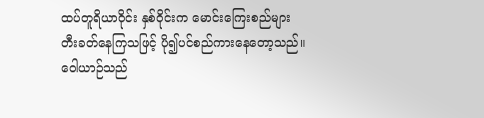ထပ်တူရိယာဝိုင်း နှစ်ဝိုင်းက မောင်းကြေးစည်များ တီးခတ်နေကြသဖြင့် ပို၍ပင်စည်ကားနေတော့သည်။
ဝေါယာဉ်သည်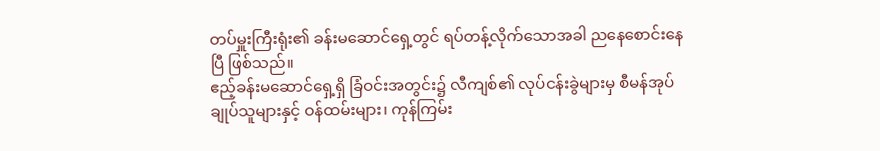တပ်မှူးကြီးရုံး၏ ခန်းမဆောင်ရှေ့တွင် ရပ်တန့်လိုက်သောအခါ ညနေစောင်းနေပြီ ဖြစ်သည်။
ဧည့်ခန်းမဆောင်ရှေ့ရှိ ခြံဝင်းအတွင်း၌ လီကျစ်၏ လုပ်ငန်းခွဲများမှ စီမန်အုပ်ချုပ်သူများနှင့် ဝန်ထမ်းများ၊ ကုန်ကြမ်း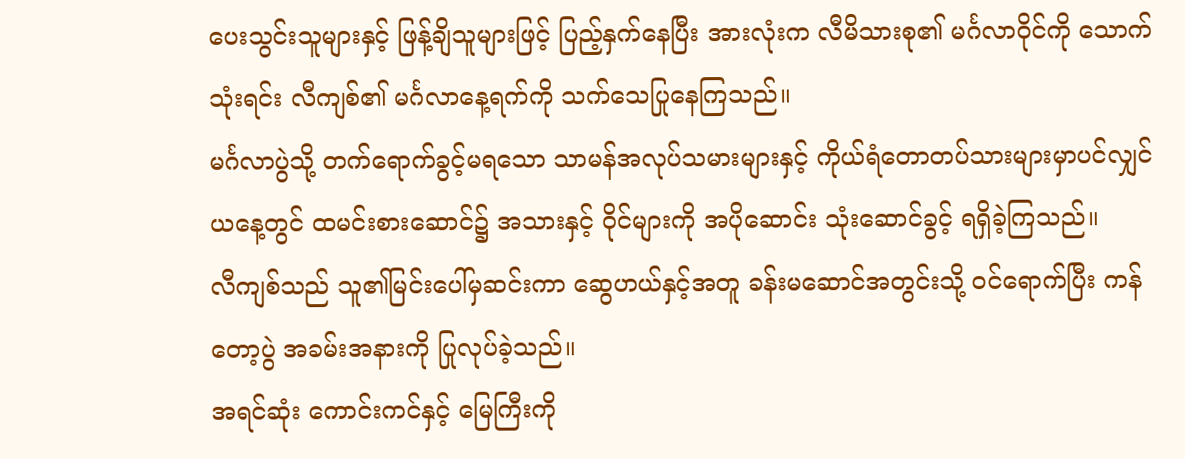ပေးသွင်းသူများနှင့် ဖြန့်ချိသူများဖြင့် ပြည့်နှက်နေပြီး အားလုံးက လီမိသားစု၏ မင်္ဂလာဝိုင်ကို သောက်သုံးရင်း လီကျစ်၏ မင်္ဂလာနေ့ရက်ကို သက်သေပြုနေကြသည်။
မင်္ဂလာပွဲသို့ တက်ရောက်ခွင့်မရသော သာမန်အလုပ်သမားများနှင့် ကိုယ်ရံတောတပ်သားများမှာပင်လျှင် ယနေ့တွင် ထမင်းစားဆောင်၌ အသားနှင့် ဝိုင်များကို အပိုဆောင်း သုံးဆောင်ခွင့် ရရှိခဲ့ကြသည်။
လီကျစ်သည် သူ၏မြင်းပေါ်မှဆင်းကာ ဆွေဟယ်နှင့်အတူ ခန်းမဆောင်အတွင်းသို့ ဝင်ရောက်ပြီး ကန်တော့ပွဲ အခမ်းအနားကို ပြုလုပ်ခဲ့သည်။
အရင်ဆုံး ကောင်းကင်နှင့် မြေကြီးကို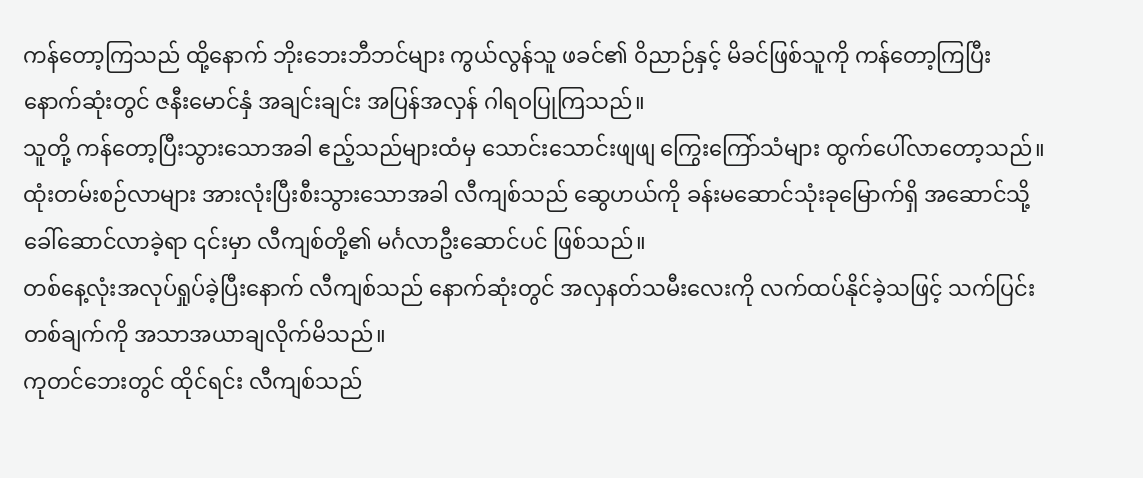ကန်တော့ကြသည် ထို့နောက် ဘိုးဘေးဘီဘင်များ ကွယ်လွန်သူ ဖခင်၏ ဝိညာဉ်နှင့် မိခင်ဖြစ်သူကို ကန်တော့ကြပြီး နောက်ဆုံးတွင် ဇနီးမောင်နှံ အချင်းချင်း အပြန်အလှန် ဂါရဝပြုကြသည်။
သူတို့ ကန်တော့ပြီးသွားသောအခါ ဧည့်သည်များထံမှ သောင်းသောင်းဖျဖျ ကြွေးကြော်သံများ ထွက်ပေါ်လာတော့သည်။
ထုံးတမ်းစဉ်လာများ အားလုံးပြီးစီးသွားသောအခါ လီကျစ်သည် ဆွေဟယ်ကို ခန်းမဆောင်သုံးခုမြောက်ရှိ အဆောင်သို့ ခေါ်ဆောင်လာခဲ့ရာ ၎င်းမှာ လီကျစ်တို့၏ မင်္ဂလာဦးဆောင်ပင် ဖြစ်သည်။
တစ်နေ့လုံးအလုပ်ရှုပ်ခဲ့ပြီးနောက် လီကျစ်သည် နောက်ဆုံးတွင် အလှနတ်သမီးလေးကို လက်ထပ်နိုင်ခဲ့သဖြင့် သက်ပြင်းတစ်ချက်ကို အသာအယာချလိုက်မိသည်။
ကုတင်ဘေးတွင် ထိုင်ရင်း လီကျစ်သည်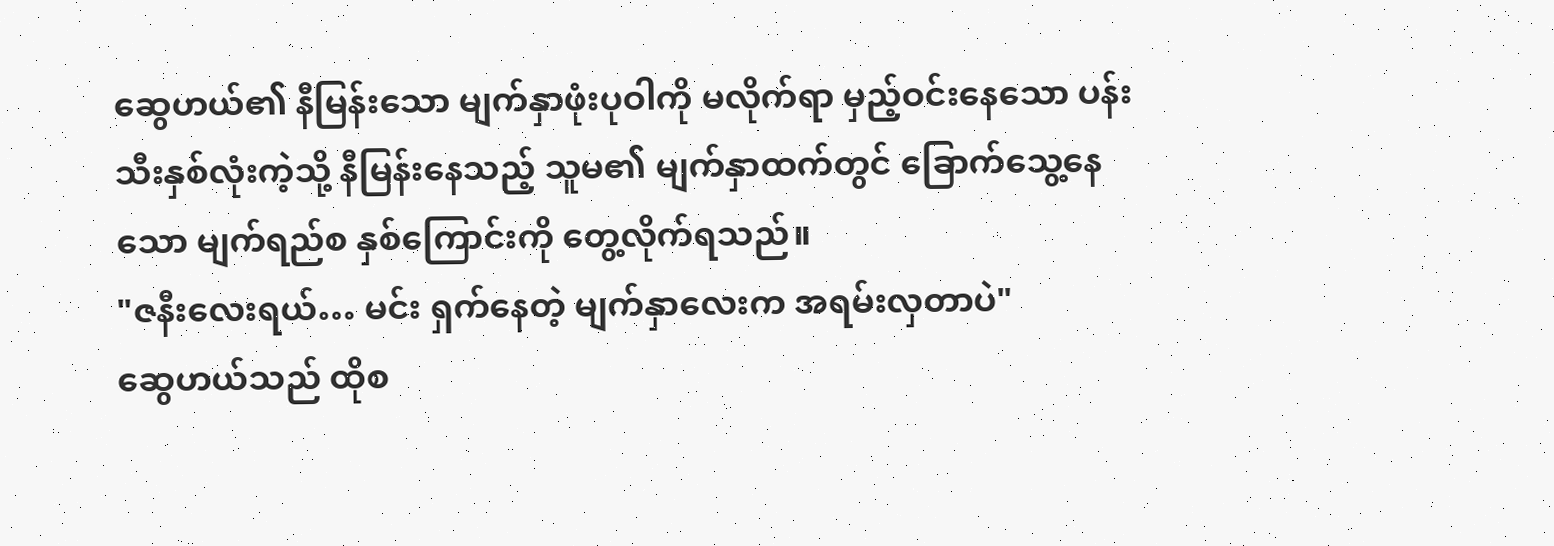ဆွေဟယ်၏ နီမြန်းသော မျက်နှာဖုံးပုဝါကို မလိုက်ရာ မှည့်ဝင်းနေသော ပန်းသီးနှစ်လုံးကဲ့သို့ နီမြန်းနေသည့် သူမ၏ မျက်နှာထက်တွင် ခြောက်သွေ့နေသော မျက်ရည်စ နှစ်ကြောင်းကို တွေ့လိုက်ရသည်။
"ဇနီးလေးရယ်… မင်း ရှက်နေတဲ့ မျက်နှာလေးက အရမ်းလှတာပဲ"
ဆွေဟယ်သည် ထိုစ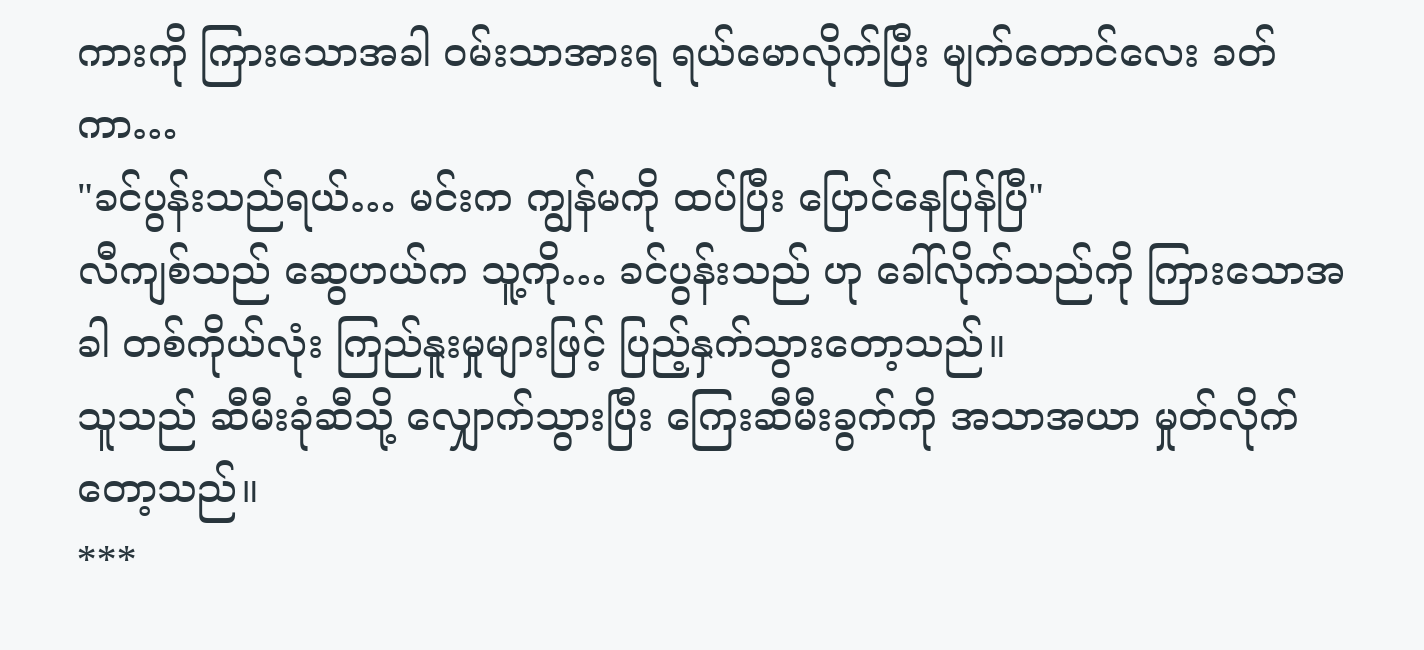ကားကို ကြားသောအခါ ဝမ်းသာအားရ ရယ်မောလိုက်ပြီး မျက်တောင်လေး ခတ်ကာ…
"ခင်ပွန်းသည်ရယ်… မင်းက ကျွန်မကို ထပ်ပြီး ပြောင်နေပြန်ပြီ"
လီကျစ်သည် ဆွေဟယ်က သူ့ကို… ခင်ပွန်းသည် ဟု ခေါ်လိုက်သည်ကို ကြားသောအခါ တစ်ကိုယ်လုံး ကြည်နူးမှုများဖြင့် ပြည့်နှက်သွားတော့သည်။
သူသည် ဆီမီးခုံဆီသို့ လျှောက်သွားပြီး ကြေးဆီမီးခွက်ကို အသာအယာ မှုတ်လိုက်တော့သည်။
***